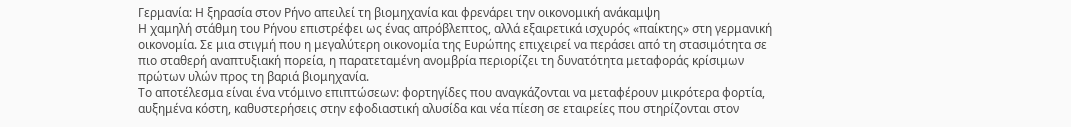Γερμανία: Η ξηρασία στον Ρήνο απειλεί τη βιομηχανία και φρενάρει την οικονομική ανάκαμψη
Η χαμηλή στάθμη του Ρήνου επιστρέφει ως ένας απρόβλεπτος, αλλά εξαιρετικά ισχυρός «παίκτης» στη γερμανική οικονομία. Σε μια στιγμή που η μεγαλύτερη οικονομία της Ευρώπης επιχειρεί να περάσει από τη στασιμότητα σε πιο σταθερή αναπτυξιακή πορεία, η παρατεταμένη ανομβρία περιορίζει τη δυνατότητα μεταφοράς κρίσιμων πρώτων υλών προς τη βαριά βιομηχανία.
Το αποτέλεσμα είναι ένα ντόμινο επιπτώσεων: φορτηγίδες που αναγκάζονται να μεταφέρουν μικρότερα φορτία, αυξημένα κόστη, καθυστερήσεις στην εφοδιαστική αλυσίδα και νέα πίεση σε εταιρείες που στηρίζονται στον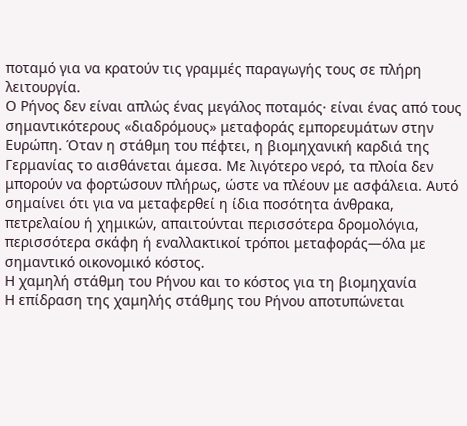ποταμό για να κρατούν τις γραμμές παραγωγής τους σε πλήρη λειτουργία.
Ο Ρήνος δεν είναι απλώς ένας μεγάλος ποταμός· είναι ένας από τους σημαντικότερους «διαδρόμους» μεταφοράς εμπορευμάτων στην Ευρώπη. Όταν η στάθμη του πέφτει, η βιομηχανική καρδιά της Γερμανίας το αισθάνεται άμεσα. Με λιγότερο νερό, τα πλοία δεν μπορούν να φορτώσουν πλήρως, ώστε να πλέουν με ασφάλεια. Αυτό σημαίνει ότι για να μεταφερθεί η ίδια ποσότητα άνθρακα, πετρελαίου ή χημικών, απαιτούνται περισσότερα δρομολόγια, περισσότερα σκάφη ή εναλλακτικοί τρόποι μεταφοράς—όλα με σημαντικό οικονομικό κόστος.
Η χαμηλή στάθμη του Ρήνου και το κόστος για τη βιομηχανία
Η επίδραση της χαμηλής στάθμης του Ρήνου αποτυπώνεται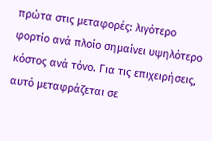πρώτα στις μεταφορές: λιγότερο φορτίο ανά πλοίο σημαίνει υψηλότερο κόστος ανά τόνο. Για τις επιχειρήσεις, αυτό μεταφράζεται σε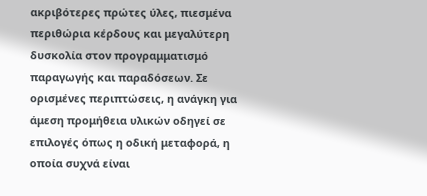ακριβότερες πρώτες ύλες, πιεσμένα περιθώρια κέρδους και μεγαλύτερη δυσκολία στον προγραμματισμό παραγωγής και παραδόσεων. Σε ορισμένες περιπτώσεις, η ανάγκη για άμεση προμήθεια υλικών οδηγεί σε επιλογές όπως η οδική μεταφορά, η οποία συχνά είναι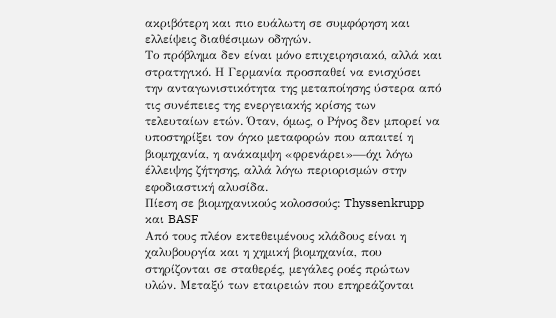ακριβότερη και πιο ευάλωτη σε συμφόρηση και ελλείψεις διαθέσιμων οδηγών.
Το πρόβλημα δεν είναι μόνο επιχειρησιακό, αλλά και στρατηγικό. Η Γερμανία προσπαθεί να ενισχύσει την ανταγωνιστικότητα της μεταποίησης ύστερα από τις συνέπειες της ενεργειακής κρίσης των τελευταίων ετών. Όταν, όμως, ο Ρήνος δεν μπορεί να υποστηρίξει τον όγκο μεταφορών που απαιτεί η βιομηχανία, η ανάκαμψη «φρενάρει»—όχι λόγω έλλειψης ζήτησης, αλλά λόγω περιορισμών στην εφοδιαστική αλυσίδα.
Πίεση σε βιομηχανικούς κολοσσούς: Thyssenkrupp και BASF
Από τους πλέον εκτεθειμένους κλάδους είναι η χαλυβουργία και η χημική βιομηχανία, που στηρίζονται σε σταθερές, μεγάλες ροές πρώτων υλών. Μεταξύ των εταιρειών που επηρεάζονται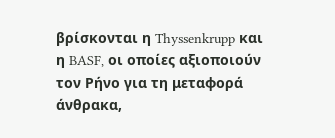βρίσκονται η Thyssenkrupp και η BASF, οι οποίες αξιοποιούν τον Ρήνο για τη μεταφορά άνθρακα,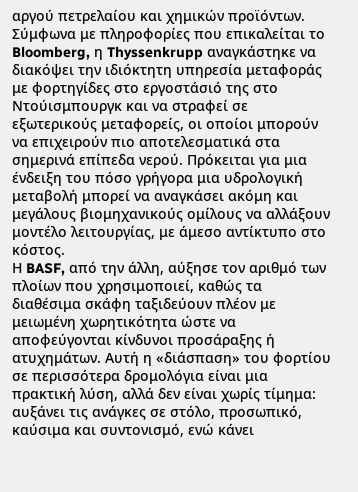αργού πετρελαίου και χημικών προϊόντων.
Σύμφωνα με πληροφορίες που επικαλείται το Bloomberg, η Thyssenkrupp αναγκάστηκε να διακόψει την ιδιόκτητη υπηρεσία μεταφοράς με φορτηγίδες στο εργοστάσιό της στο Ντούισμπουργκ και να στραφεί σε εξωτερικούς μεταφορείς, οι οποίοι μπορούν να επιχειρούν πιο αποτελεσματικά στα σημερινά επίπεδα νερού. Πρόκειται για μια ένδειξη του πόσο γρήγορα μια υδρολογική μεταβολή μπορεί να αναγκάσει ακόμη και μεγάλους βιομηχανικούς ομίλους να αλλάξουν μοντέλο λειτουργίας, με άμεσο αντίκτυπο στο κόστος.
Η BASF, από την άλλη, αύξησε τον αριθμό των πλοίων που χρησιμοποιεί, καθώς τα διαθέσιμα σκάφη ταξιδεύουν πλέον με μειωμένη χωρητικότητα ώστε να αποφεύγονται κίνδυνοι προσάραξης ή ατυχημάτων. Αυτή η «διάσπαση» του φορτίου σε περισσότερα δρομολόγια είναι μια πρακτική λύση, αλλά δεν είναι χωρίς τίμημα: αυξάνει τις ανάγκες σε στόλο, προσωπικό, καύσιμα και συντονισμό, ενώ κάνει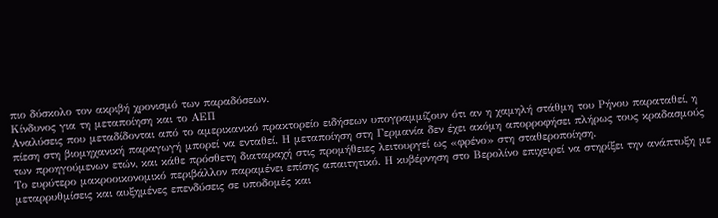πιο δύσκολο τον ακριβή χρονισμό των παραδόσεων.
Κίνδυνος για τη μεταποίηση και το ΑΕΠ
Αναλύσεις που μεταδίδονται από το αμερικανικό πρακτορείο ειδήσεων υπογραμμίζουν ότι αν η χαμηλή στάθμη του Ρήνου παραταθεί, η πίεση στη βιομηχανική παραγωγή μπορεί να ενταθεί. Η μεταποίηση στη Γερμανία δεν έχει ακόμη απορροφήσει πλήρως τους κραδασμούς των προηγούμενων ετών, και κάθε πρόσθετη διαταραχή στις προμήθειες λειτουργεί ως «φρένο» στη σταθεροποίηση.
Το ευρύτερο μακροοικονομικό περιβάλλον παραμένει επίσης απαιτητικό. Η κυβέρνηση στο Βερολίνο επιχειρεί να στηρίξει την ανάπτυξη με μεταρρυθμίσεις και αυξημένες επενδύσεις σε υποδομές και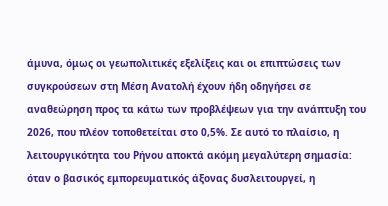άμυνα, όμως οι γεωπολιτικές εξελίξεις και οι επιπτώσεις των συγκρούσεων στη Μέση Ανατολή έχουν ήδη οδηγήσει σε αναθεώρηση προς τα κάτω των προβλέψεων για την ανάπτυξη του 2026, που πλέον τοποθετείται στο 0,5%. Σε αυτό το πλαίσιο, η λειτουργικότητα του Ρήνου αποκτά ακόμη μεγαλύτερη σημασία: όταν ο βασικός εμπορευματικός άξονας δυσλειτουργεί, η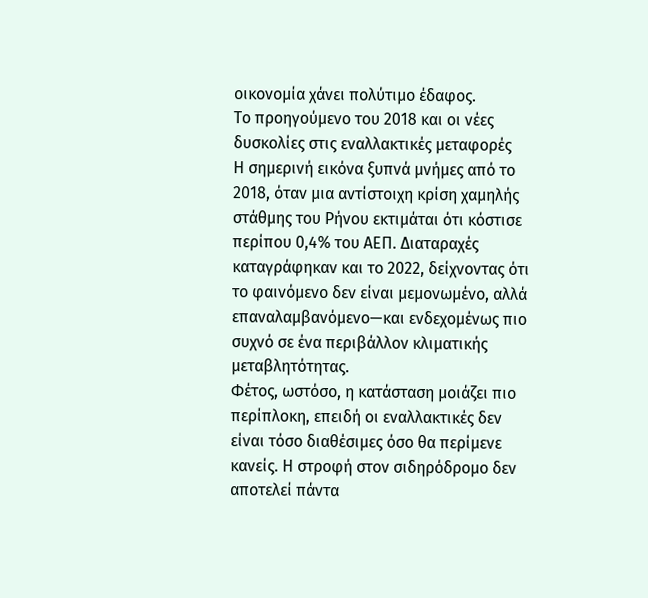οικονομία χάνει πολύτιμο έδαφος.
Το προηγούμενο του 2018 και οι νέες δυσκολίες στις εναλλακτικές μεταφορές
Η σημερινή εικόνα ξυπνά μνήμες από το 2018, όταν μια αντίστοιχη κρίση χαμηλής στάθμης του Ρήνου εκτιμάται ότι κόστισε περίπου 0,4% του ΑΕΠ. Διαταραχές καταγράφηκαν και το 2022, δείχνοντας ότι το φαινόμενο δεν είναι μεμονωμένο, αλλά επαναλαμβανόμενο—και ενδεχομένως πιο συχνό σε ένα περιβάλλον κλιματικής μεταβλητότητας.
Φέτος, ωστόσο, η κατάσταση μοιάζει πιο περίπλοκη, επειδή οι εναλλακτικές δεν είναι τόσο διαθέσιμες όσο θα περίμενε κανείς. Η στροφή στον σιδηρόδρομο δεν αποτελεί πάντα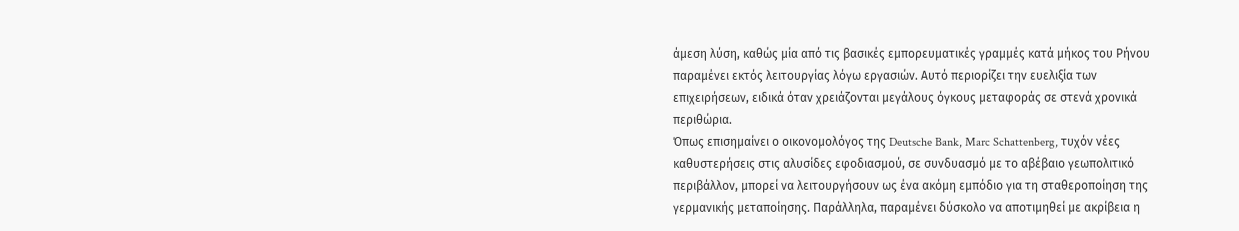άμεση λύση, καθώς μία από τις βασικές εμπορευματικές γραμμές κατά μήκος του Ρήνου παραμένει εκτός λειτουργίας λόγω εργασιών. Αυτό περιορίζει την ευελιξία των επιχειρήσεων, ειδικά όταν χρειάζονται μεγάλους όγκους μεταφοράς σε στενά χρονικά περιθώρια.
Όπως επισημαίνει ο οικονομολόγος της Deutsche Bank, Marc Schattenberg, τυχόν νέες καθυστερήσεις στις αλυσίδες εφοδιασμού, σε συνδυασμό με το αβέβαιο γεωπολιτικό περιβάλλον, μπορεί να λειτουργήσουν ως ένα ακόμη εμπόδιο για τη σταθεροποίηση της γερμανικής μεταποίησης. Παράλληλα, παραμένει δύσκολο να αποτιμηθεί με ακρίβεια η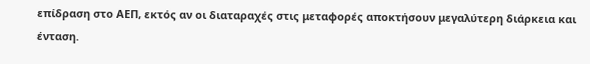επίδραση στο ΑΕΠ, εκτός αν οι διαταραχές στις μεταφορές αποκτήσουν μεγαλύτερη διάρκεια και ένταση.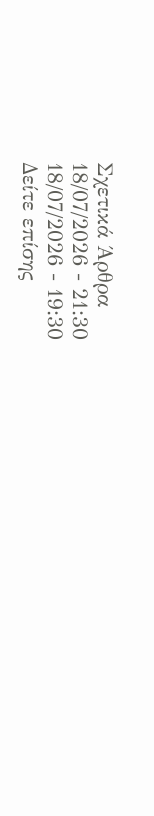Σχετικά Άρθρα
18/07/2026 - 21:30
18/07/2026 - 19:30
Δείτε επίσης